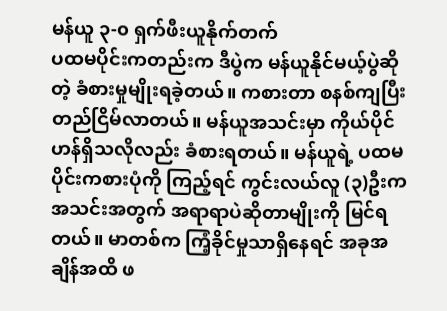မန်ယူ ၃-၀ ရှက်ဖီးယူနိုက်တက်
ပထမပိုင်းကတည်းက ဒီပွဲက မန်ယူနိုင်မယ့်ပွဲဆိုတဲ့ ခံစားမှုမျိုးရခဲ့တယ်။ ကစားတာ စနစ်ကျပြီး တည်ငြိမ်လာတယ်။ မန်ယူအသင်းမှာ ကိုယ်ပိုင်ဟန်ရှိသလိုလည်း ခံစားရတယ်။ မန်ယူရဲ့ ပထမပိုင်းကစားပုံကို ကြည့်ရင် ကွင်းလယ်လူ (၃)ဦးက အသင်းအတွက် အရာရာပဲဆိုတာမျိုးကို မြင်ရတယ်။ မာတစ်က ကြံ့ခိုင်မှုသာရှိနေရင် အခုအချိန်အထိ ဖ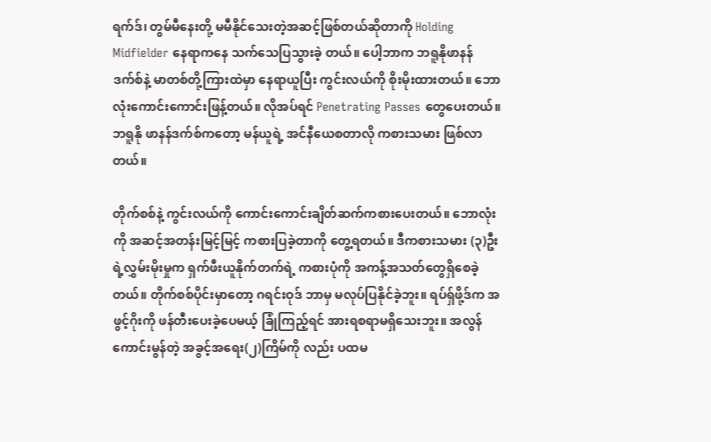ရက်ဒ်၊ တွမ်မီနေးတို့ မမီနိုင်သေးတဲ့အဆင့်ဖြစ်တယ်ဆိုတာကို Holding Midfielder နေရာကနေ သက်သေပြသွားခဲ့ တယ်။ ပေါ့ဘာက ဘရူနိုဖာနန်ဒက်စ်နဲ့ မာတစ်တို့ကြားထဲမှာ နေရာယူပြီး ကွင်းလယ်ကို စိုးမိုးထားတယ်။ ဘောလုံးကောင်းကောင်းဖြန့်တယ်။ လိုအပ်ရင် Penetrating Passes တွေပေးတယ်။ ဘရူနို ဖာနန်ဒက်စ်ကတော့ မန်ယူရဲ့ အင်နီယေစတာလို ကစားသမား ဖြစ်လာတယ်။

တိုက်စစ်နဲ့ ကွင်းလယ်ကို ကောင်းကောင်းချိတ်ဆက်ကစားပေးတယ်။ ဘောလုံးကို အဆင့်အတန်းမြင့်မြင့် ကစားပြခဲ့တာကို တွေ့ရတယ်။ ဒီကစားသမား (၃)ဦးရဲ့လွှမ်းမိုးမှုက ရှက်ဖီးယူနိုက်တက်ရဲ့ ကစားပုံကို အကန့်အသတ်တွေရှိစေခဲ့တယ်။ တိုက်စစ်ပိုင်းမှာတော့ ဂရင်းဝုဒ် ဘာမှ မလုပ်ပြနိုင်ခဲ့ဘူး။ ရပ်ရှ်ဖို့ဒ်က အဖွင့်ဂိုးကို ဖန်တီးပေးခဲ့ပေမယ့် ခြုံကြည့်ရင် အားရစရာမရှိသေးဘူး။ အလွန်ကောင်းမွန်တဲ့ အခွင့်အရေး(၂)ကြိမ်ကို လည်း ပထမ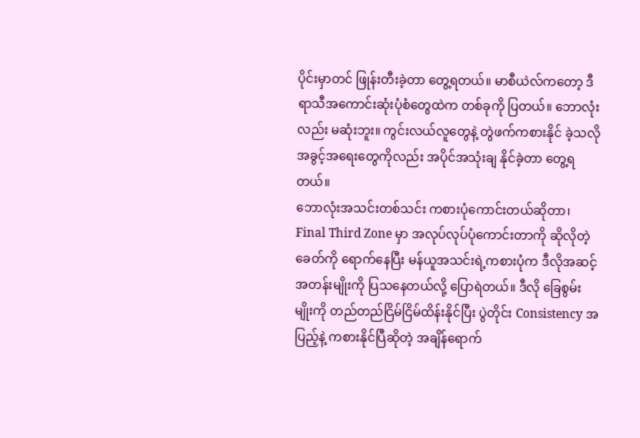ပိုင်းမှာတင် ဖြုန်းတီးခဲ့တာ တွေ့ရတယ်။ မာစီယဲလ်ကတော့ ဒီရာသီအကောင်းဆုံးပုံစံတွေထဲက တစ်ခုကို ပြတယ်။ ဘောလုံးလည်း မဆုံးဘူး။ ကွင်းလယ်လူတွေနဲ့ တွဲဖက်ကစားနိုင် ခဲ့သလို အခွင့်အရေးတွေကိုလည်း အပိုင်အသုံးချ နိုင်ခဲ့တာ တွေ့ရတယ်။
ဘောလုံးအသင်းတစ်သင်း ကစားပုံကောင်းတယ်ဆိုတာ၊ Final Third Zone မှာ အလုပ်လုပ်ပုံကောင်းတာကို ဆိုလိုတဲ့ခေတ်ကို ရောက်နေပြီး မန်ယူအသင်းရဲ့ကစားပုံက ဒီလိုအဆင့်အတန်းမျိုးကို ပြသနေတယ်လို့ ပြောရဲတယ်။ ဒီလို ခြေစွမ်းမျိုးကို တည်တည်ငြိမ်ငြိမ်ထိန်းနိုင်ပြီး ပွဲတိုင်း Consistency အပြည့်နဲ့ ကစားနိုင်ပြီဆိုတဲ့ အချိန်ရောက်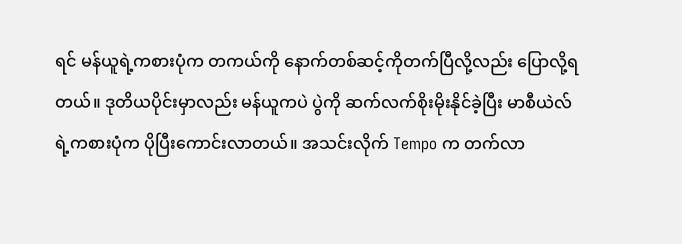ရင် မန်ယူရဲ့ကစားပုံက တကယ်ကို နောက်တစ်ဆင့်ကိုတက်ပြီလို့လည်း ပြောလို့ရတယ်။ ဒုတိယပိုင်းမှာလည်း မန်ယူကပဲ ပွဲကို ဆက်လက်စိုးမိုးနိုင်ခဲ့ပြီး မာစီယဲလ်ရဲ့ကစားပုံက ပိုပြီးကောင်းလာတယ်။ အသင်းလိုက် Tempo က တက်လာ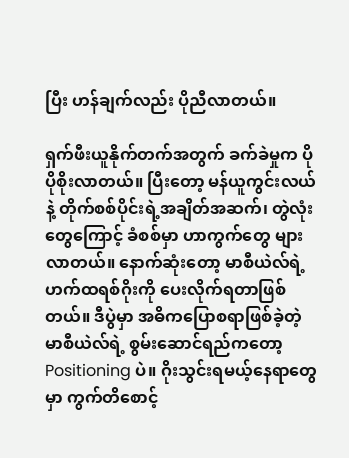ပြီး ဟန်ချက်လည်း ပိုညီလာတယ်။

ရှက်ဖီးယူနိုက်တက်အတွက် ခက်ခဲမှုက ပိုပိုစိုးလာတယ်။ ပြီးတော့ မန်ယူကွင်းလယ်နဲ့ တိုက်စစ်ပိုင်းရဲ့အချိတ်အဆက်၊ တွဲလုံးတွေကြောင့် ခံစစ်မှာ ဟာကွက်တွေ များလာတယ်။ နောက်ဆုံးတော့ မာစီယဲလ်ရဲ့ ဟက်ထရစ်ဂိုးကို ပေးလိုက်ရတာဖြစ်တယ်။ ဒီပွဲမှာ အဓိကပြောစရာဖြစ်ခဲ့တဲ့ မာစီယဲလ်ရဲ့ စွမ်းဆောင်ရည်ကတော့ Positioning ပဲ။ ဂိုးသွင်းရမယ့်နေရာတွေမှာ ကွက်တိစောင့်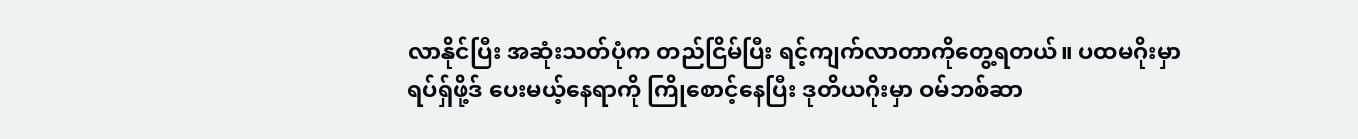လာနိုင်ပြီး အဆုံးသတ်ပုံက တည်ငြိမ်ပြီး ရင့်ကျက်လာတာကိုတွေ့ရတယ်။ ပထမဂိုးမှာ ရပ်ရှ်ဖို့ဒ် ပေးမယ့်နေရာကို ကြိုစောင့်နေပြီး ဒုတိယဂိုးမှာ ဝမ်ဘစ်ဆာ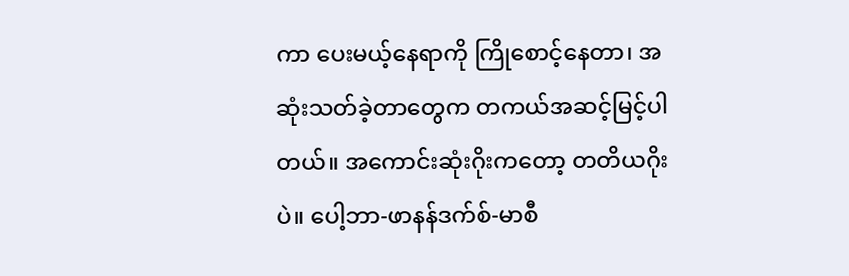ကာ ပေးမယ့်နေရာကို ကြိုစောင့်နေတာ၊ အဆုံးသတ်ခဲ့တာတွေက တကယ်အဆင့်မြင့်ပါတယ်။ အကောင်းဆုံးဂိုးကတော့ တတိယဂိုးပဲ။ ပေါ့ဘာ-ဖာနန်ဒက်စ်-မာစီ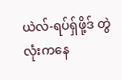ယဲလ်-ရပ်ရှ်ဖို့ဒ် တွဲလုံးကနေ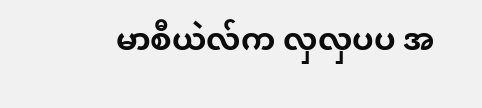မာစီယဲလ်က လှလှပပ အ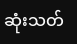ဆုံးသတ်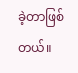ခဲ့တာဖြစ်တယ်။